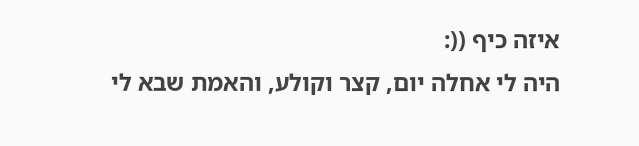איזה כיף ((:
היה לי אחלה יום, קצר וקולע, והאמת שבא לי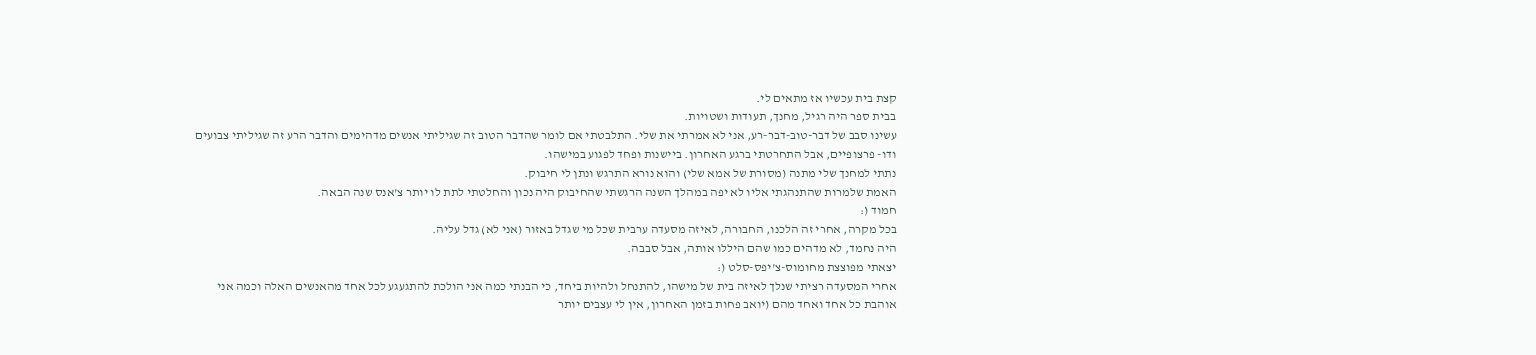קצת בית עכשיו אז מתאים לי.
בבית ספר היה רגיל, מחנך, תעודות ושטויות.
עשינו סבב של דבר-טוב-דבר-רע, אני לא אמרתי את שלי. התלבטתי אם לומר שהדבר הטוב זה שגיליתי אנשים מדהימים והדבר הרע זה שגיליתי צבועים ודו- פרצופיים, אבל התחרטתי ברגע האחרון. ביישנות ופחד לפגוע במישהו.
נתתי למחנך שלי מתנה (מסורת של אמא שלי) והוא נורא התרגש ונתן לי חיבוק.
האמת שלמרות שהתנהגתי אליו לא יפה במהלך השנה הרגשתי שהחיבוק היה נכון והחלטתי לתת לו יותר צ'אנס שנה הבאה.
חמוד (:
בכל מקרה, אחרי זה הלכנו, החבורה, לאיזה מסעדה ערבית שכל מי שגדל באזור (אני לא) גדל עליה.
היה נחמד, לא מדהים כמו שהם היללו אותה, אבל סבבה.
יצאתי מפוצצת מחומוס-צ'יפס-סלט (:
אחרי המסעדה רציתי שנלך לאיזה בית של מישהו, להתנחל ולהיות ביחד, כי הבנתי כמה אני הולכת להתגעגע לכל אחד מהאנשים האלה וכמה אני אוהבת כל אחד ואחד מהם (יואב פחות בזמן האחרון, אין לי עצבים יותר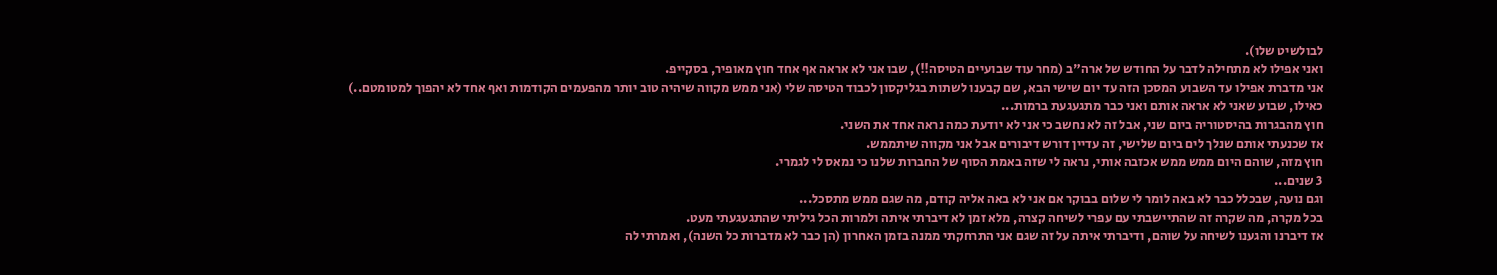לבולשיט שלו).
ואני אפילו לא מתחילה לדבר על החודש של ארה"ב (מחר עוד שבועיים הטיסה!!), שבו אני לא אראה אף אחד חוץ מאופיר, בסקייפ.
אני מדברת אפילו עד השבוע המסכן הזה עד יום שישי הבא, שם קבענו לשתות בגליקסון לכבוד הטיסה שלי (אני ממש מקווה שיהיה טוב יותר מהפעמים הקודמות ואף אחד לא יהפוך למטומטם..)
כאילו, שבוע שאני לא אראה אותם ואני כבר מתגעגעת ברמות...
חוץ מהבגרות בהיסטוריה ביום שני, אבל זה לא נחשב כי אני לא יודעת כמה נראה אחד את השני.
אז שכנעתי אותם שנלך לים ביום שלישי, זה עדיין דורש דיבורים אבל אני מקווה שיתממש.
חוץ מזה, שוהם היום ממש ממש אכזבה אותי, נראה לי שזה באמת הסוף של החברות שלנו כי נמאס לי לגמרי.
3 שנים...
וגם נועה, שבכלל כבר לא באה לומר לי שלום בבוקר אם אני לא באה אליה קודם, מה שגם ממש מתסכל...
בכל מקרה, מה שקרה זה שהתיישבתי עם עפרי לשיחה קצרה, מלא זמן לא דיברתי איתה ולמרות הכל גיליתי שהתגעגעתי מעט.
אז דיברנו והגענו לשיחה על שוהם, ודיברתי איתה על זה שגם אני התרחקתי ממנה בזמן האחרון (הן כבר לא מדברות כל השנה), ואמרתי לה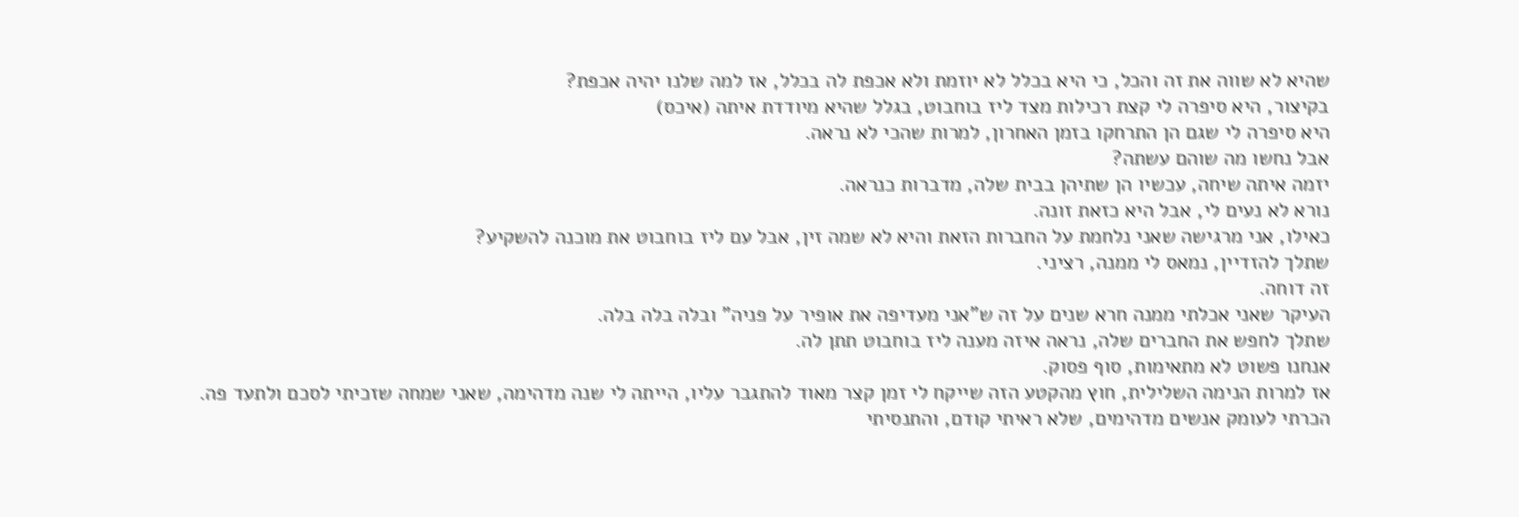שהיא לא שווה את זה והכל, כי היא בכלל לא יוזמת ולא אכפת לה בכלל, אז למה שלנו יהיה אכפת?
בקיצור, היא סיפרה לי קצת רכילות מצד ליז בוחבוט, בגלל שהיא מיודדת איתה (איכס)
היא סיפרה לי שגם הן התרחקו בזמן האחרון, למרות שהכי לא נראה.
אבל נחשו מה שוהם עשתה?
יזמה איתה שיחה, עכשיו הן שתיהן בבית שלה, מדברות כנראה.
נורא לא נעים לי, אבל היא כזאת זונה.
כאילו, אני מרגישה שאני נלחמת על החברות הזאת והיא לא שמה זין, אבל עם ליז בוחבוט את מוכנה להשקיע?
שתלך להזדיין, נמאס לי ממנה, רציני.
זה דוחה.
העיקר שאני אכלתי ממנה חרא שנים על זה ש"אני מעדיפה את אופיר על פניה" ובלה בלה בלה.
שתלך לחפש את החברים שלה, נראה איזה מענה ליז בוחבוט תתן לה.
אנחנו פשוט לא מתאימות, סוף פסוק.
אז למרות הנימה השלילית, חוץ מהקטע הזה שייקח לי זמן קצר מאוד להתגבר עליו, הייתה לי שנה מדהימה, שאני שמחה שזכיתי לסכם ולתעד פה.
הכרתי לעומק אנשים מדהימים, שלא ראיתי קודם, והתנסיתי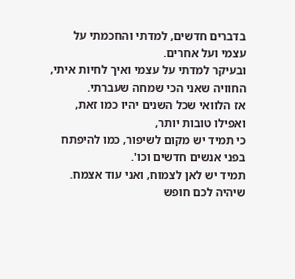בדברים חדשים, למדתי והחכמתי על עצמי ועל אחרים.
ובעיקר למדתי על עצמי ואיך לחיות איתי, החוויה שאני הכי שמחה שעברתי.
אז הלוואי שכל השנים יהיו כמו זאת, ואפילו טובות יותר,
כי תמיד יש מקום לשיפור, כמו להיפתח בפני אנשים חדשים וכו'.
תמיד יש לאן לצמוח, ואני עוד אצמח.
שיהיה לכם חופש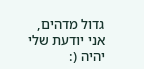גדול מדהים,
אני יודעת שלי יהיה (: